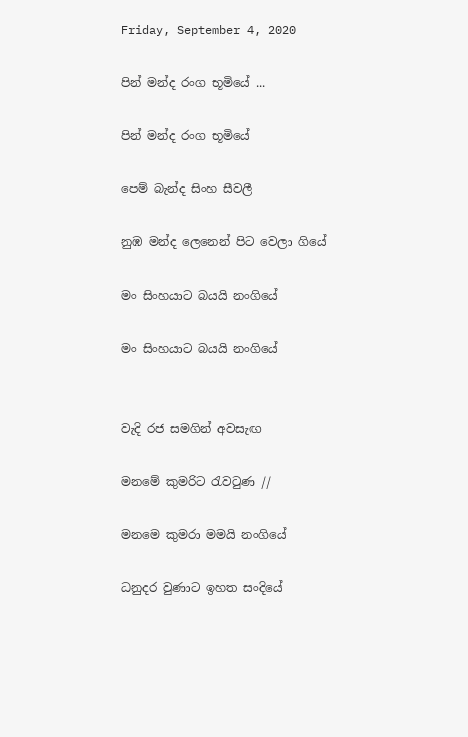Friday, September 4, 2020

පින් මන්ද රංග භූමියේ ...

පින් මන්ද රංග භූමියේ

පෙම් බැන්ද සිංහ සීවලී

නුඹ මන්ද ලෙනෙන් පිට වෙලා ගියේ

මං සිංහයාට බයයි නංගියේ

මං සිංහයාට බයයි නංගියේ


වැදි රජ සමගින් අවසැඟ

මනමේ කුමරිට රැවටුණ //

මනමෙ කුමරා මමයි නංගියේ

ධනුදර වුණාට ඉහත සංදියේ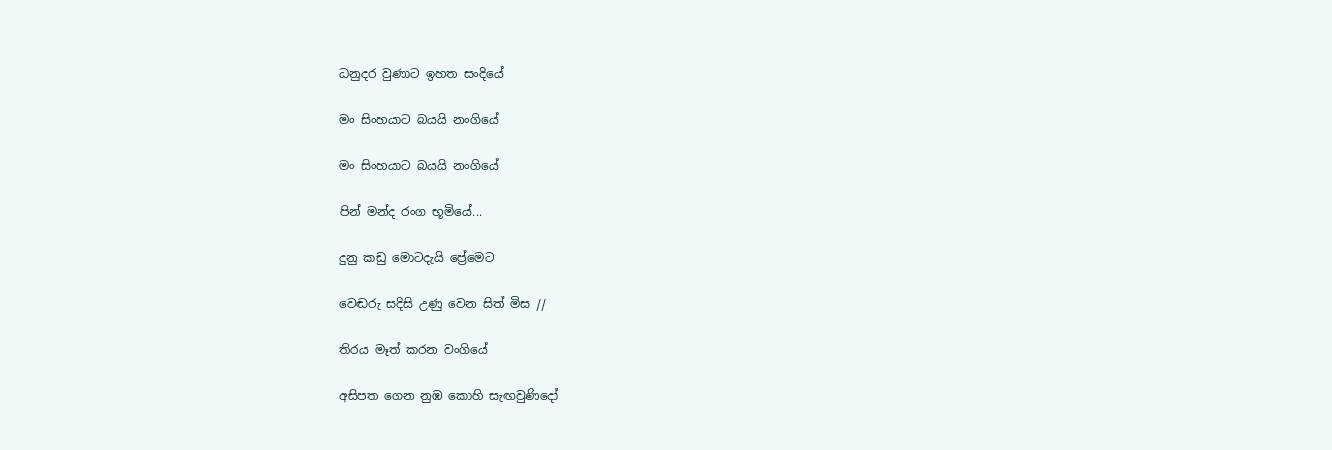ධනුදර වුණාට ඉහත සංදියේ

මං සිංහයාට බයයි නංගියේ

මං සිංහයාට බයයි නංගියේ

පින් මන්ද රංග භූමියේ...

දුනු කඩු මොටදැයි ප්‍රේමෙට

වෙඬරු සදිසි උණු වෙන සිත් මිස //

තිරය මෑත් කරන වංගියේ

අසිපත ගෙන නුඹ කොහි සැඟවුණිදෝ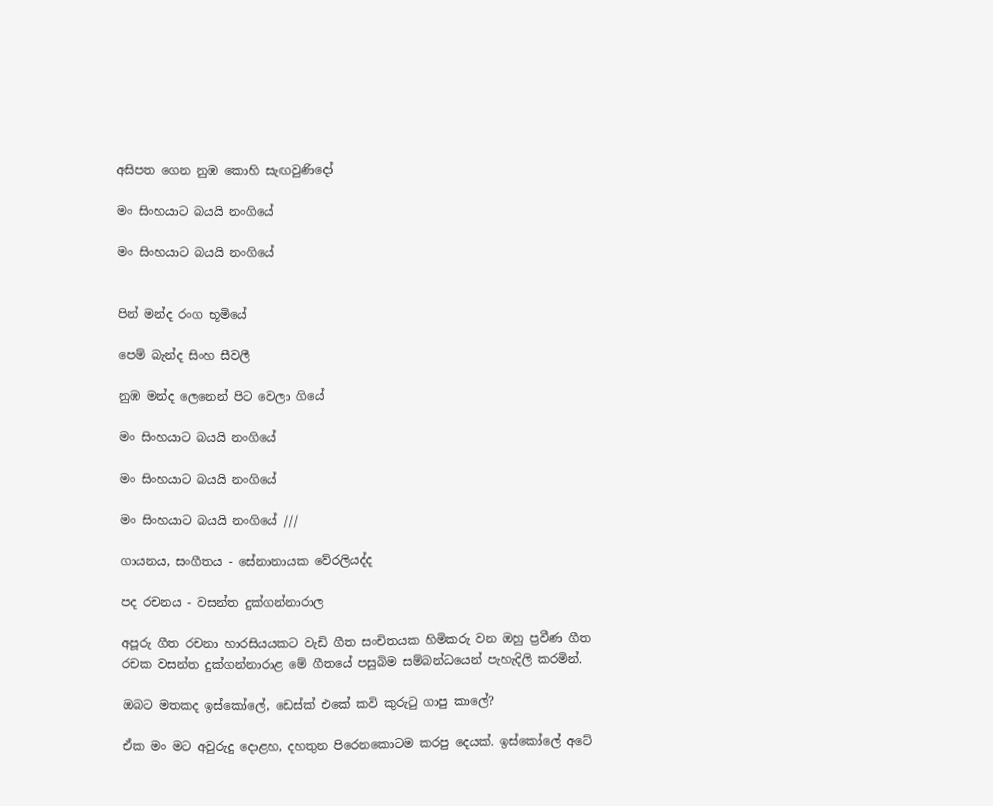අසිපත ගෙන නුඹ කොහි සැඟවුණිදෝ

මං සිංහයාට බයයි නංගියේ

මං සිංහයාට බයයි නංගියේ


පින් මන්ද රංග භූමියේ

පෙම් බැන්ද සිංහ සීවලී

නුඹ මන්ද ලෙනෙන් පිට වෙලා ගියේ

මං සිංහයාට බයයි නංගියේ

මං සිංහයාට බයයි නංගියේ

මං සිංහයාට බයයි නංගියේ ///

ගායනය, සංගීතය - සේනානායක වේරලියද්ද

පද රචනය - වසන්ත දුක්ගන්නාරාල

අපූරු ගීත රචනා හාරසියයකට වැඩි ගීත සංචිතයක හිමිකරු වන ඔහු ප්‍රවීණ ගීත රචක වසන්ත දුක්ගන්නාරාළ මේ ගීතයේ පසුබිම සම්බන්ධයෙන් පැහැදිලි කරමින්.

ඔබට මතකද ඉස්කෝලේ, ඩෙස්ක් එකේ කවි කුරුටු ගාපු කාලේ?

ඒක මං මට අවුරුදු දොළහ, දහතුන පිරෙනකොටම කරපු දෙයක්. ඉස්කෝලේ අටේ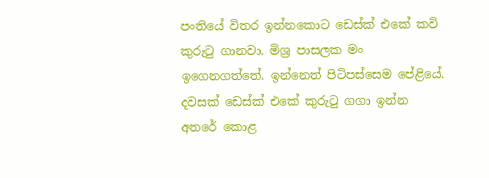පංතියේ විතර ඉන්නකොට ඩෙස්ක් එකේ කවි කුරුටු ගානවා. මිශ්‍ර පාසලක මං ඉගෙනගත්තේ. ඉන්නෙත් පිටිපස්සෙම පේළියේ. දවසක් ඩෙස්ක් එකේ කුරුටු ගගා ඉන්න අතරේ කොළ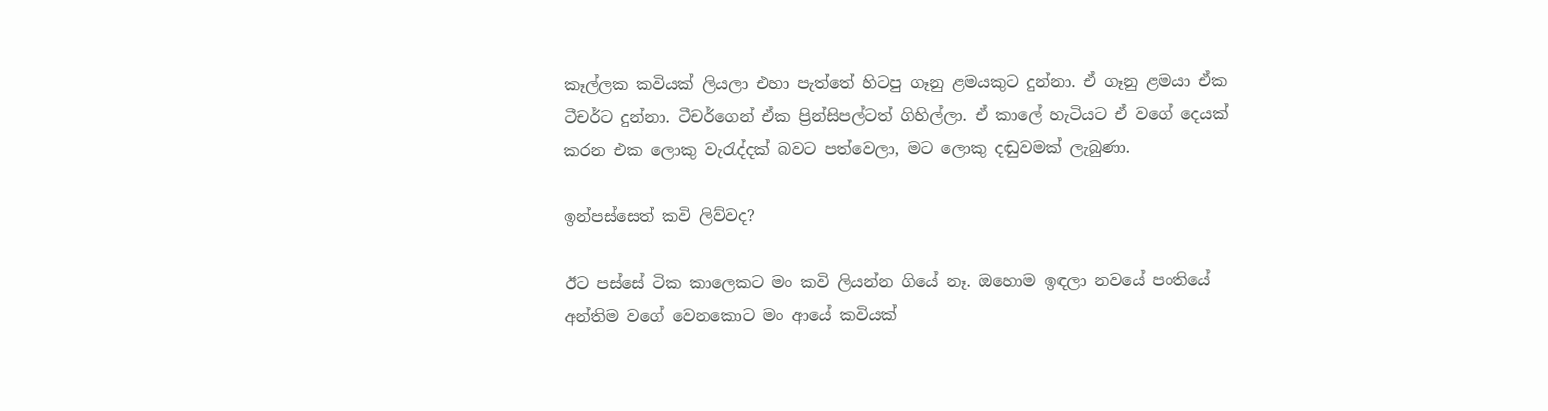කෑල්ලක කවියක් ලියලා එහා පැත්තේ හිටපු ගෑනු ළමයකුට දුන්නා. ඒ ගෑනු ළමයා ඒක ටීචර්ට දුන්නා. ටීචර්ගෙන් ඒක ප්‍රින්සිපල්ටත් ගිහිල්ලා. ඒ කාලේ හැටියට ඒ වගේ දෙයක් කරන එක ලොකු වැරැද්දක් බවට පත්වෙලා, මට ලොකු දඬුවමක් ලැබුණා.

ඉන්පස්සෙත් කවි ලිව්වද?

ඊට පස්සේ ටික කාලෙකට මං කවි ලියන්න ගියේ නෑ. ඔහොම ඉඳලා නවයේ පංතියේ අන්තිම වගේ වෙනකොට මං ආයේ කවියක්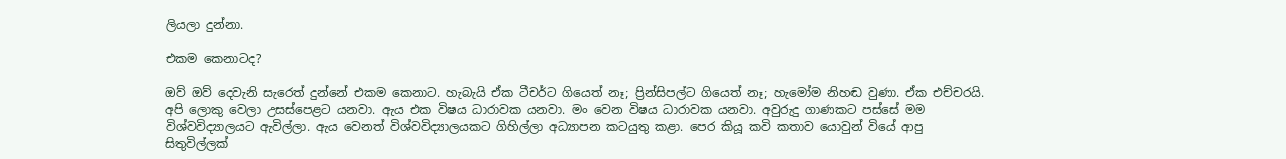ලියලා දුන්නා.

එකම කෙනාටද?

ඔව් ඔව් දෙවැනි සැරෙත් දුන්නේ එකම කෙනාට. හැබැයි ඒක ටීචර්ට ගියෙත් නෑ; ප්‍රින්සිපල්ට ගියෙත් නෑ; හැමෝම නිහඬ වුණා. ඒක එච්චරයි. අපි ලොකු වෙලා උසස්පෙළට යනවා. ඇය එක විෂය ධාරාවක යනවා. මං වෙන විෂය ධාරාවක යනවා. අවුරුදු ගාණකට පස්සේ මම විශ්වවිද්‍යාලයට ඇවිල්ලා. ඇය වෙනත් විශ්වවිද්‍යාලයකට ගිහිල්ලා අධ්‍යාපන කටයුතු කළා. පෙර කියූ කවි කතාව යොවුන් වියේ ආපු සිතුවිල්ලක්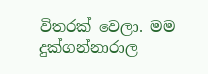විතරක් වෙලා. මම දුක්ගන්නාරාල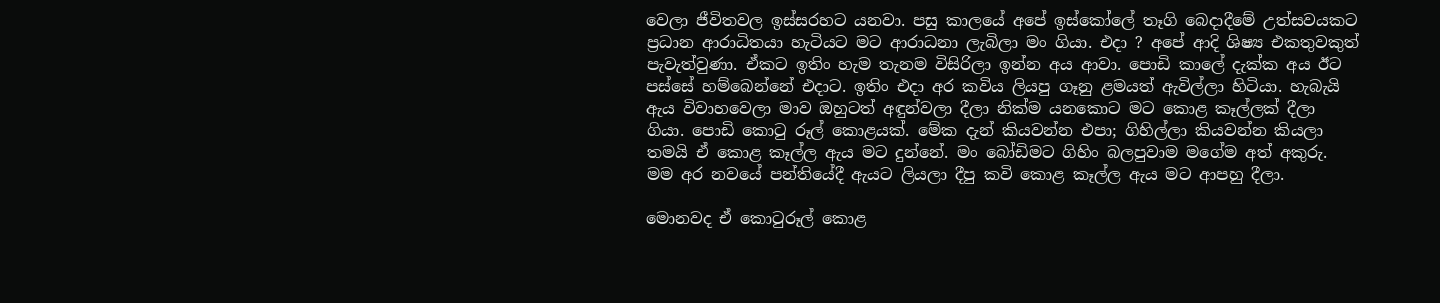වෙලා ජීවිතවල ඉස්සරහට යනවා. පසු කාලයේ අපේ ඉස්කෝලේ තෑගි බෙදාදීමේ උත්සවයකට ප්‍රධාන ආරාධිතයා හැටියට මට ආරාධනා ලැබිලා මං ගියා. එදා ? අපේ ආදි ශිෂ්‍ය එකතුවකුත් පැවැත්වුණා. ඒකට ඉතිං හැම තැනම විසිරිලා ඉන්න අය ආවා. පොඩි කාලේ දැක්ක අය ඊට පස්සේ හම්බෙන්නේ එදාට. ඉතිං එදා අර කවිය ලියපු ගෑනු ළමයත් ඇවිල්ලා හිටියා. හැබැයි ඇය විවාහවෙලා මාව ඔහුටත් අඳුන්වලා දීලා නික්ම යනකොට මට කොළ කෑල්ලක් දීලා ගියා. පොඩි කොටු රූල් කොළයක්. මේක දැන් කියවන්න එපා; ගිහිල්ලා කියවන්න කියලා තමයි ඒ කොළ කෑල්ල ඇය මට දුන්නේ. මං බෝඩිමට ගිහිං බලපුවාම මගේම අත් අකුරු. මම අර නවයේ පන්තියේදී ඇයට ලියලා දීපු කවි කොළ කෑල්ල ඇය මට ආපහු දීලා.

මොනවද ඒ කොටුරූල් කොළ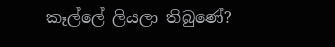කෑල්ලේ ලියලා තිබුණේ?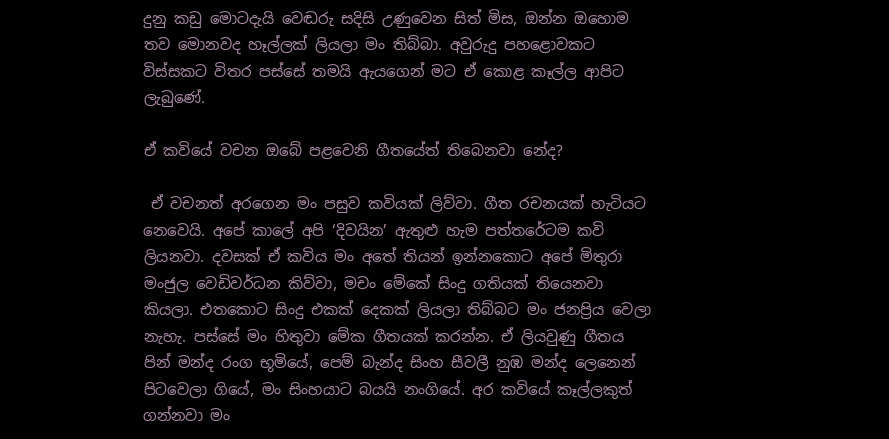දුනු කඩු මොටදැයි වෙඬරු සදිසි උණුවෙන සිත් මිස, ඔන්න ඔහොම තව මොනවද හෑල්ලක් ලියලා මං තිබ්බා. අවුරුදු පහළොවකට විස්සකට විතර පස්සේ තමයි ඇයගෙන් මට ඒ කොළ කෑල්ල ආපිට ලැබුණේ.

ඒ කවියේ වචන ඔබේ පළවෙනි ගීතයේත් තිබෙනවා නේද?

 ඒ වචනත් අරගෙන මං පසුව කවියක් ලිව්වා. ගීත රචනයක් හැටියට නෙවෙයි. අපේ කාලේ අපි ‘දිවයින’ ඇතුළු හැම පත්තරේටම කවි ලියනවා. දවසක් ඒ කවිය මං අතේ තියන් ඉන්නකොට අපේ මිතුරා මංජුල වෙඩිවර්ධන කිව්වා, මචං මේකේ සිංදු ගතියක් තියෙනවා කියලා. එතකොට සිංදු එකක් දෙකක් ලියලා තිබ්බට මං ජනප්‍රිය වෙලා නැහැ. පස්සේ මං හිතුවා මේක ගීතයක් කරන්න. ඒ ලියවුණු ගීතය පින් මන්ද රංග භූමියේ, පෙම් බැන්ද සිංහ සීවලී නුඹ මන්ද ලෙනෙන් පිටවෙලා ගියේ, මං සිංහයාට බයයි නංගියේ. අර කවියේ කෑල්ලකුත් ගන්නවා මං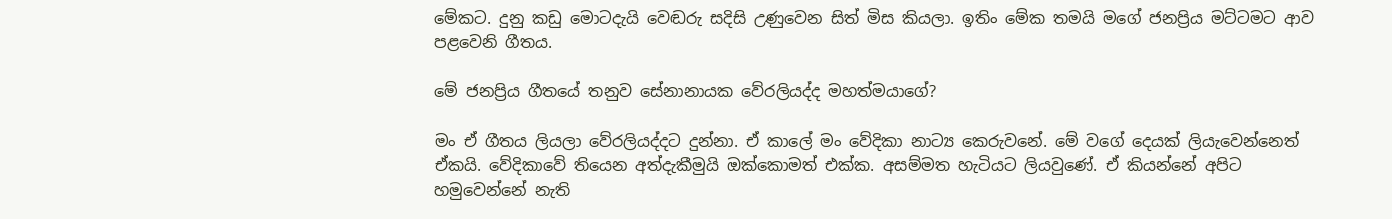මේකට. දුනු කඩු මොටදැයි වෙඬරු සදිසි උණුවෙන සිත් මිස කියලා. ඉතිං මේක තමයි මගේ ජනප්‍රිය මට්ටමට ආව පළවෙනි ගීතය.

මේ ජනප්‍රිය ගීතයේ තනුව සේනානායක වේරලියද්ද මහත්මයාගේ?

මං ඒ ගීතය ලියලා වේරලියද්දට දුන්නා. ඒ කාලේ මං වේදිකා නාට්‍ය කෙරුවනේ. මේ වගේ දෙයක් ලියැවෙන්නෙත් ඒකයි. වේදිකාවේ තියෙන අත්දැකීමුයි ඔක්කොමත් එක්ක. අසම්මත හැටියට ලියවුණේ. ඒ කියන්නේ අපිට හමුවෙන්නේ නැති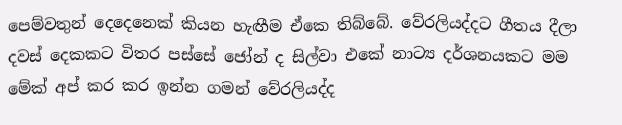පෙම්වතුන් දෙදෙනෙක් කියන හැඟීම ඒකෙ තිබ්බේ. වේරලියද්දට ගීතය දීලා දවස් දෙකකට විතර පස්සේ ජෝන් ද සිල්වා එකේ නාට්‍ය දර්ශනයකට මම මේක් අප් කර කර ඉන්න ගමන් වේරලියද්ද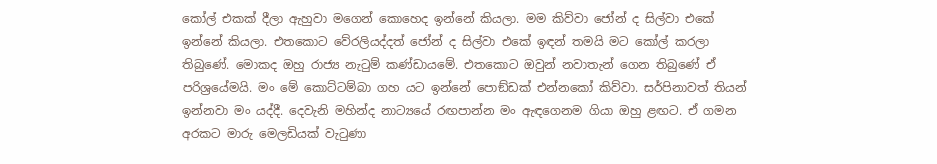කෝල් එකක් දීලා ඇහුවා මගෙන් කොහෙද ඉන්නේ කියලා. මම කිව්වා ජෝන් ද සිල්වා එකේ ඉන්නේ කියලා. එතකොට වේරලියද්දත් ජෝන් ද සිල්වා එකේ ඉඳන් තමයි මට කෝල් කරලා තිබුණේ. මොකද ඔහු රාජ්‍ය නැටුම් කණ්ඩායමේ. එතකොට ඔවුන් නවාතැන් ගෙන තිබුණේ ඒ පරිශ්‍රයේමයි. මං මේ කොට්ටම්බා ගහ යට ඉන්නේ පොඞ්ඩක් එන්නකෝ කිව්වා. සර්පිනාවත් තියන් ඉන්නවා මං යද්දී. දෙවැනි මහින්ද නාට්‍යයේ රඟපාන්න මං ඇඳගෙනම ගියා ඔහු ළඟට. ඒ ගමන අරකට මාරු මෙලඩියක් වැටුණා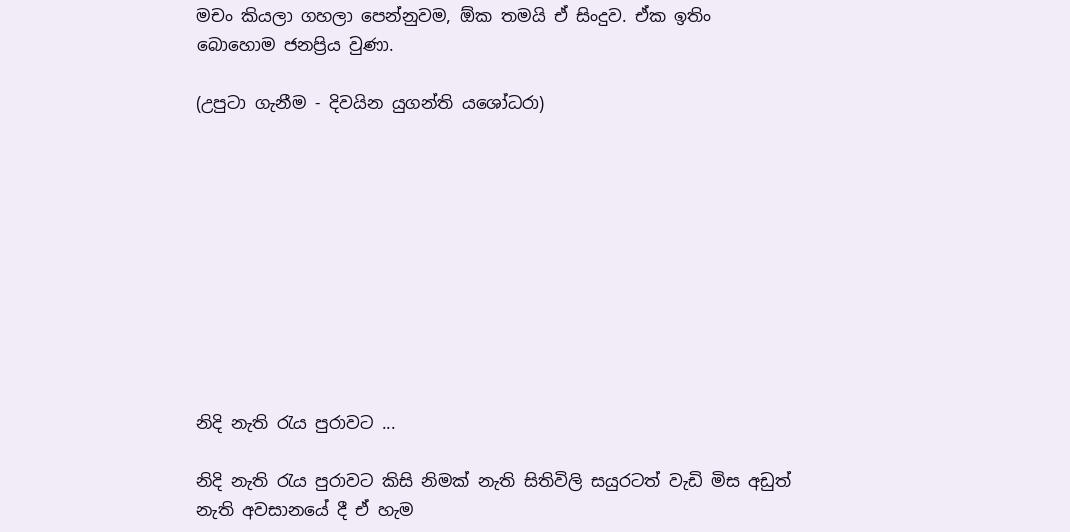මචං කියලා ගහලා පෙන්නුවම, ඕක තමයි ඒ සිංදුව. ඒක ඉතිං බොහොම ජනප්‍රිය වුණා.

(උපුටා ගැනීම - දිවයින යුගන්ති යශෝධරා)










නිදි නැති රැය පුරාවට ...

නිදි නැති රැය පුරාවට කිසි නිමක් නැති සිතිවිලි සයුරටත් වැඩි මිස අඩුත් නැති අවසානයේ දී ඒ හැම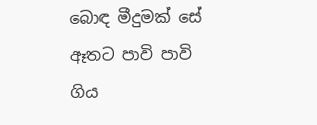බොඳ මීදුමක් සේ ඈතට පාවි පාවි ගිය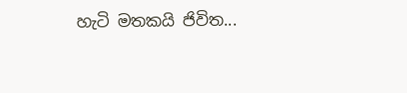හැටි මතකයි ජිවිත...